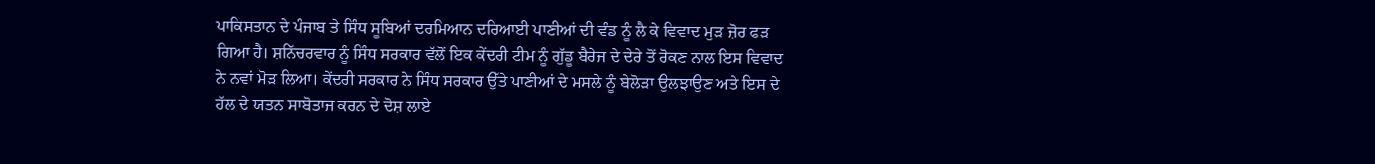ਪਾਕਿਸਤਾਨ ਦੇ ਪੰਜਾਬ ਤੇ ਸਿੰਧ ਸੂਬਿਆਂ ਦਰਮਿਆਨ ਦਰਿਆਈ ਪਾਣੀਆਂ ਦੀ ਵੰਡ ਨੂੰ ਲੈ ਕੇ ਵਿਵਾਦ ਮੁੜ ਜ਼ੋਰ ਫੜ ਗਿਆ ਹੈ। ਸ਼ਨਿੱਚਰਵਾਰ ਨੂੰ ਸਿੰਧ ਸਰਕਾਰ ਵੱਲੋਂ ਇਕ ਕੇਂਦਰੀ ਟੀਮ ਨੂੰ ਗੁੱਡੂ ਬੈਰੇਜ ਦੇ ਦੇਰੇ ਤੋਂ ਰੋਕਣ ਨਾਲ ਇਸ ਵਿਵਾਦ ਨੇ ਨਵਾਂ ਮੋੜ ਲਿਆ। ਕੇਂਦਰੀ ਸਰਕਾਰ ਨੇ ਸਿੰਧ ਸਰਕਾਰ ਉੱਤੇ ਪਾਣੀਆਂ ਦੇ ਮਸਲੇ ਨੂੰ ਬੇਲੋੜਾ ਉਲਝਾਉਣ ਅਤੇ ਇਸ ਦੇ ਹੱਲ ਦੇ ਯਤਨ ਸਾਬੋਤਾਜ ਕਰਨ ਦੇ ਦੋਸ਼ ਲਾਏ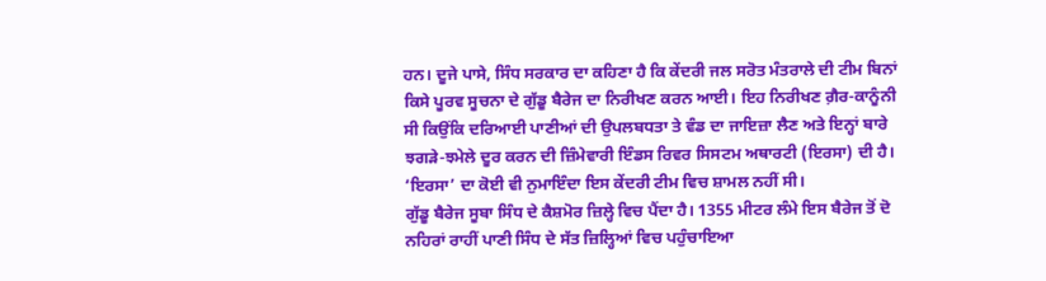ਹਨ। ਦੂਜੇ ਪਾਸੇ, ਸਿੰਧ ਸਰਕਾਰ ਦਾ ਕਹਿਣਾ ਹੈ ਕਿ ਕੇਂਦਰੀ ਜਲ ਸਰੋਤ ਮੰਤਰਾਲੇ ਦੀ ਟੀਮ ਬਿਨਾਂ ਕਿਸੇ ਪੂਰਵ ਸੂਚਨਾ ਦੇ ਗੁੱਡੂ ਬੈਰੇਜ ਦਾ ਨਿਰੀਖਣ ਕਰਨ ਆਈ। ਇਹ ਨਿਰੀਖਣ ਗ਼ੈਰ-ਕਾਨੂੰਨੀ ਸੀ ਕਿਉਂਕਿ ਦਰਿਆਈ ਪਾਣੀਆਂ ਦੀ ਉਪਲਬਧਤਾ ਤੇ ਵੰਡ ਦਾ ਜਾਇਜ਼ਾ ਲੈਣ ਅਤੇ ਇਨ੍ਹਾਂ ਬਾਰੇ ਝਗੜੇ-ਝਮੇਲੇ ਦੂਰ ਕਰਨ ਦੀ ਜ਼ਿੰਮੇਵਾਰੀ ਇੰਡਸ ਰਿਵਰ ਸਿਸਟਮ ਅਥਾਰਟੀ (ਇਰਸਾ) ਦੀ ਹੈ। ‘ਇਰਸਾ’ ਦਾ ਕੋਈ ਵੀ ਨੁਮਾਇੰਦਾ ਇਸ ਕੇਂਦਰੀ ਟੀਮ ਵਿਚ ਸ਼ਾਮਲ ਨਹੀਂ ਸੀ।
ਗੁੱਡੂ ਬੈਰੇਜ ਸੂਬਾ ਸਿੰਧ ਦੇ ਕੈਸ਼ਮੋਰ ਜ਼ਿਲ੍ਹੇ ਵਿਚ ਪੈਂਦਾ ਹੈ। 1355 ਮੀਟਰ ਲੰਮੇ ਇਸ ਬੈਰੇਜ ਤੋਂ ਦੋ ਨਹਿਰਾਂ ਰਾਹੀਂ ਪਾਣੀ ਸਿੰਧ ਦੇ ਸੱਤ ਜ਼ਿਲ੍ਹਿਆਂ ਵਿਚ ਪਹੁੰਚਾਇਆ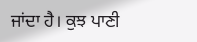ਜਾਂਦਾ ਹੈ। ਕੁਝ ਪਾਣੀ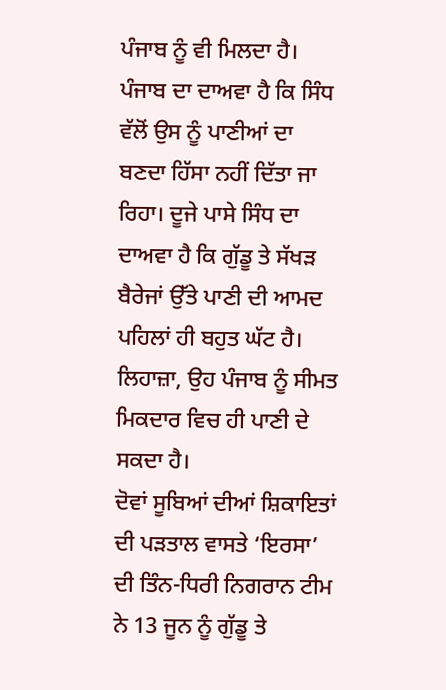ਪੰਜਾਬ ਨੂੰ ਵੀ ਮਿਲਦਾ ਹੈ। ਪੰਜਾਬ ਦਾ ਦਾਅਵਾ ਹੈ ਕਿ ਸਿੰਧ ਵੱਲੋਂ ਉਸ ਨੂੰ ਪਾਣੀਆਂ ਦਾ ਬਣਦਾ ਹਿੱਸਾ ਨਹੀਂ ਦਿੱਤਾ ਜਾ ਰਿਹਾ। ਦੂਜੇ ਪਾਸੇ ਸਿੰਧ ਦਾ ਦਾਅਵਾ ਹੈ ਕਿ ਗੁੱਡੂ ਤੇ ਸੱਖੜ ਬੈਰੇਜਾਂ ਉੱਤੇ ਪਾਣੀ ਦੀ ਆਮਦ ਪਹਿਲਾਂ ਹੀ ਬਹੁਤ ਘੱਟ ਹੈ। ਲਿਹਾਜ਼ਾ, ਉਹ ਪੰਜਾਬ ਨੂੰ ਸੀਮਤ ਮਿਕਦਾਰ ਵਿਚ ਹੀ ਪਾਣੀ ਦੇ ਸਕਦਾ ਹੈ।
ਦੋਵਾਂ ਸੂਬਿਆਂ ਦੀਆਂ ਸ਼ਿਕਾਇਤਾਂ ਦੀ ਪੜਤਾਲ ਵਾਸਤੇ ‘ਇਰਸਾ’ ਦੀ ਤਿੰਨ-ਧਿਰੀ ਨਿਗਰਾਨ ਟੀਮ ਨੇ 13 ਜੂਨ ਨੂੰ ਗੁੱਡੂ ਤੇ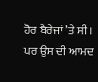ਹੋਰ ਬੈਰੇਜਾਂ ’ਤੇ ਸੀ। ਪਰ ਉਸ ਦੀ ਆਮਦ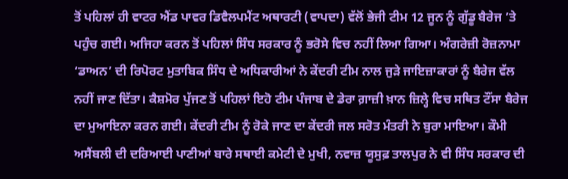ਤੋਂ ਪਹਿਲਾਂ ਹੀ ਵਾਟਰ ਐਂਡ ਪਾਵਰ ਡਿਵੈਲਪਮੈਂਟ ਅਥਾਰਟੀ (ਵਾਪਦਾ) ਵੱਲੋਂ ਭੇਜੀ ਟੀਮ 12 ਜੂਨ ਨੂੰ ਗੁੱਡੂ ਬੈਰੇਜ ’ਤੇ ਪਹੁੰਚ ਗਈ। ਅਜਿਹਾ ਕਰਨ ਤੋਂ ਪਹਿਲਾਂ ਸਿੰਧ ਸਰਕਾਰ ਨੂੰ ਭਰੋਸੇ ਵਿਚ ਨਹੀਂ ਲਿਆ ਗਿਆ। ਅੰਗਰੇਜ਼ੀ ਰੋਜ਼ਨਾਮਾ ‘ਡਾਅਨ’ ਦੀ ਰਿਪੋਰਟ ਮੁਤਾਬਿਕ ਸਿੰਧ ਦੇ ਅਧਿਕਾਰੀਆਂ ਨੇ ਕੇਂਦਰੀ ਟੀਮ ਨਾਲ ਜੁੜੇ ਜਾਇਜ਼ਾਕਾਰਾਂ ਨੂੰ ਬੈਰੇਜ ਵੱਲ ਨਹੀਂ ਜਾਣ ਦਿੱਤਾ। ਕੈਸ਼ਮੋਰ ਪੁੱਜਣ ਤੋਂ ਪਹਿਲਾਂ ਇਹੋ ਟੀਮ ਪੰਜਾਬ ਦੇ ਡੇਰਾ ਗ਼ਾਜ਼ੀ ਖ਼ਾਨ ਜ਼ਿਲ੍ਹੇ ਵਿਚ ਸਥਿਤ ਟੌਂਸਾ ਬੈਰੇਜ ਦਾ ਮੁਆਇਨਾ ਕਰਨ ਗਈ। ਕੇਂਦਰੀ ਟੀਮ ਨੂੰ ਰੋਕੇ ਜਾਣ ਦਾ ਕੇਂਦਰੀ ਜਲ ਸਰੋਤ ਮੰਤਰੀ ਨੇ ਬੁਰਾ ਮਾਇਆ। ਕੌਮੀ ਅਸੈਂਬਲੀ ਦੀ ਦਰਿਆਈ ਪਾਣੀਆਂ ਬਾਰੇ ਸਥਾਈ ਕਮੇਟੀ ਦੇ ਮੁਖੀ, ਨਵਾਜ਼ ਯੂਸੁਫ਼ ਤਾਲਪੁਰ ਨੇ ਵੀ ਸਿੰਧ ਸਰਕਾਰ ਦੀ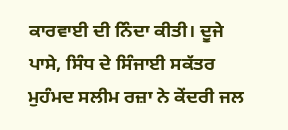ਕਾਰਵਾਈ ਦੀ ਨਿੰਦਾ ਕੀਤੀ। ਦੂਜੇ ਪਾਸੇ, ਸਿੰਧ ਦੇ ਸਿੰਜਾਈ ਸਕੱਤਰ ਮੁਹੰਮਦ ਸਲੀਮ ਰਜ਼ਾ ਨੇ ਕੇਂਦਰੀ ਜਲ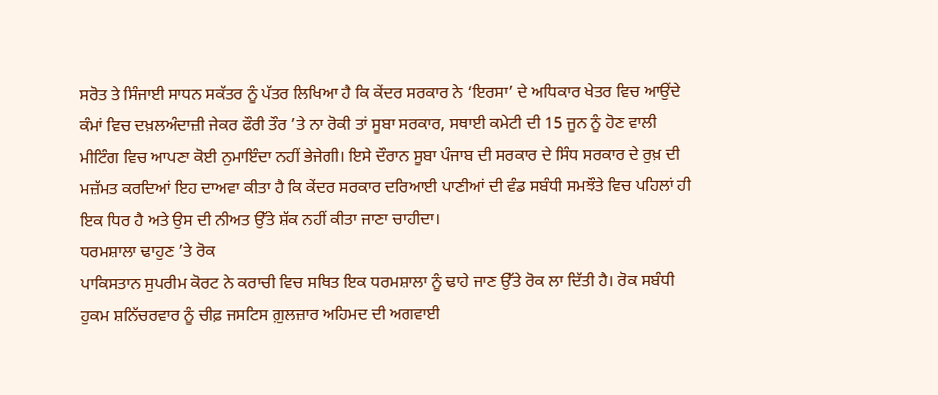ਸਰੋਤ ਤੇ ਸਿੰਜਾਈ ਸਾਧਨ ਸਕੱਤਰ ਨੂੰ ਪੱਤਰ ਲਿਖਿਆ ਹੈ ਕਿ ਕੇਂਦਰ ਸਰਕਾਰ ਨੇ ‘ਇਰਸਾ’ ਦੇ ਅਧਿਕਾਰ ਖੇਤਰ ਵਿਚ ਆਉਂਦੇ ਕੰਮਾਂ ਵਿਚ ਦਖ਼ਲਅੰਦਾਜ਼ੀ ਜੇਕਰ ਫੌਰੀ ਤੌਰ ’ਤੇ ਨਾ ਰੋਕੀ ਤਾਂ ਸੂਬਾ ਸਰਕਾਰ, ਸਥਾਈ ਕਮੇਟੀ ਦੀ 15 ਜੂਨ ਨੂੰ ਹੋਣ ਵਾਲੀ ਮੀਟਿੰਗ ਵਿਚ ਆਪਣਾ ਕੋਈ ਨੁਮਾਇੰਦਾ ਨਹੀਂ ਭੇਜੇਗੀ। ਇਸੇ ਦੌਰਾਨ ਸੂਬਾ ਪੰਜਾਬ ਦੀ ਸਰਕਾਰ ਦੇ ਸਿੰਧ ਸਰਕਾਰ ਦੇ ਰੁਖ਼ ਦੀ ਮਜ਼ੱਮਤ ਕਰਦਿਆਂ ਇਹ ਦਾਅਵਾ ਕੀਤਾ ਹੈ ਕਿ ਕੇਂਦਰ ਸਰਕਾਰ ਦਰਿਆਈ ਪਾਣੀਆਂ ਦੀ ਵੰਡ ਸਬੰਧੀ ਸਮਝੌਤੇ ਵਿਚ ਪਹਿਲਾਂ ਹੀ ਇਕ ਧਿਰ ਹੈ ਅਤੇ ਉਸ ਦੀ ਨੀਅਤ ਉੱਤੇ ਸ਼ੱਕ ਨਹੀਂ ਕੀਤਾ ਜਾਣਾ ਚਾਹੀਦਾ।
ਧਰਮਸ਼ਾਲਾ ਢਾਹੁਣ ’ਤੇ ਰੋਕ
ਪਾਕਿਸਤਾਨ ਸੁਪਰੀਮ ਕੋਰਟ ਨੇ ਕਰਾਚੀ ਵਿਚ ਸਥਿਤ ਇਕ ਧਰਮਸ਼ਾਲਾ ਨੂੰ ਢਾਹੇ ਜਾਣ ਉੱਤੇ ਰੋਕ ਲਾ ਦਿੱਤੀ ਹੈ। ਰੋਕ ਸਬੰਧੀ ਹੁਕਮ ਸ਼ਨਿੱਚਰਵਾਰ ਨੂੰ ਚੀਫ਼ ਜਸਟਿਸ ਗ਼ੁਲਜ਼ਾਰ ਅਹਿਮਦ ਦੀ ਅਗਵਾਈ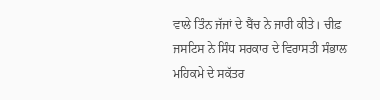ਵਾਲੇ ਤਿੰਨ ਜੱਜਾਂ ਦੇ ਬੈਂਚ ਨੇ ਜਾਰੀ ਕੀਤੇ। ਚੀਫ਼ ਜਸਟਿਸ ਨੇ ਸਿੰਧ ਸਰਕਾਰ ਦੇ ਵਿਰਾਸਤੀ ਸੰਭਾਲ ਮਹਿਕਮੇ ਦੇ ਸਕੱਤਰ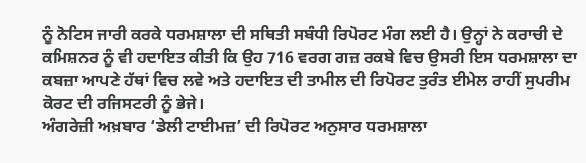ਨੂੰ ਨੋਟਿਸ ਜਾਰੀ ਕਰਕੇ ਧਰਮਸ਼ਾਲਾ ਦੀ ਸਥਿਤੀ ਸਬੰਧੀ ਰਿਪੋਰਟ ਮੰਗ ਲਈ ਹੈ। ਉਨ੍ਹਾਂ ਨੇ ਕਰਾਚੀ ਦੇ ਕਮਿਸ਼ਨਰ ਨੂੰ ਵੀ ਹਦਾਇਤ ਕੀਤੀ ਕਿ ਉਹ 716 ਵਰਗ ਗਜ਼ ਰਕਬੇ ਵਿਚ ਉਸਰੀ ਇਸ ਧਰਮਸ਼ਾਲਾ ਦਾ ਕਬਜ਼ਾ ਆਪਣੇ ਹੱਥਾਂ ਵਿਚ ਲਵੇ ਅਤੇ ਹਦਾਇਤ ਦੀ ਤਾਮੀਲ ਦੀ ਰਿਪੋਰਟ ਤੁਰੰਤ ਈਮੇਲ ਰਾਹੀਂ ਸੁਪਰੀਮ ਕੋਰਟ ਦੀ ਰਜਿਸਟਰੀ ਨੂੰ ਭੇਜੇ।
ਅੰਗਰੇਜ਼ੀ ਅਖ਼ਬਾਰ ‘ਡੇਲੀ ਟਾਈਮਜ਼’ ਦੀ ਰਿਪੋਰਟ ਅਨੁਸਾਰ ਧਰਮਸ਼ਾਲਾ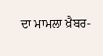ਦਾ ਮਾਮਲਾ ਖ਼ੈਬਰ-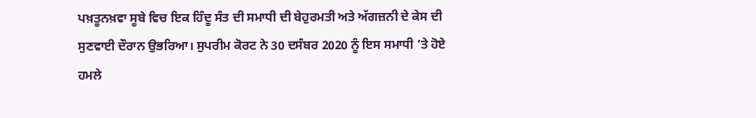ਪਖ਼ਤੂਨਖ਼ਵਾ ਸੂਬੇ ਵਿਚ ਇਕ ਹਿੰਦੂ ਸੰਤ ਦੀ ਸਮਾਧੀ ਦੀ ਬੇਹੁਰਮਤੀ ਅਤੇ ਅੱਗਜ਼ਨੀ ਦੇ ਕੇਸ ਦੀ ਸੁਣਵਾਈ ਦੌਰਾਨ ਉਭਰਿਆ। ਸੁਪਰੀਮ ਕੋਰਟ ਨੇ 30 ਦਸੰਬਰ 2020 ਨੂੰ ਇਸ ਸਮਾਧੀ ’ਤੇ ਹੋਏ ਹਮਲੇ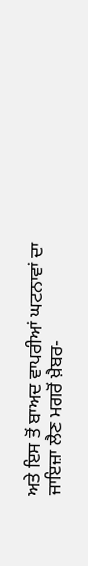ਅਤੇ ਇਸ ਤੋਂ ਬਾਅਦ ਵਾਪਰੀਆਂ ਘਟਨਾਵਾਂ ਦਾ ਜਾਇਜ਼ਾ ਲੈਣ ਮਗਰੋਂ ਖ਼ੈਬਰ-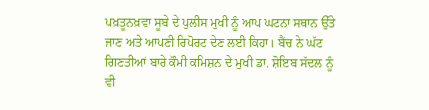ਪਖ਼ਤੂਨਖ਼ਵਾ ਸੂਬੇ ਦੇ ਪੁਲੀਸ ਮੁਖੀ ਨੂੰ ਆਪ ਘਟਨਾ ਸਥਾਨ ਉੱਤੇ ਜਾਣ ਅਤੇ ਆਪਣੀ ਰਿਪੋਰਟ ਦੇਣ ਲਈ ਕਿਹਾ। ਬੈਂਚ ਨੇ ਘੱਟ ਗਿਣਤੀਆਂ ਬਾਰੇ ਕੌਮੀ ਕਮਿਸ਼ਨ ਦੇ ਮੁਖੀ ਡਾ. ਸ਼ੋਇਬ ਸੱਦਲ ਨੂੰ ਵੀ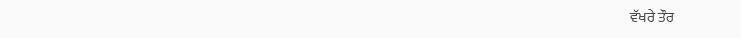ਵੱਖਰੇ ਤੌਰ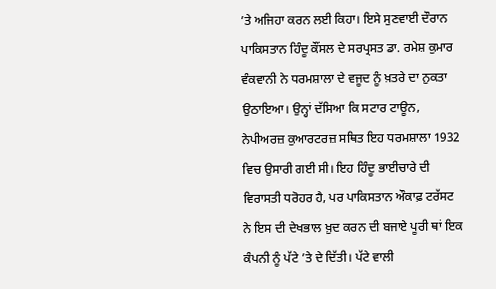’ਤੇ ਅਜਿਹਾ ਕਰਨ ਲਈ ਕਿਹਾ। ਇਸੇ ਸੁਣਵਾਈ ਦੌਰਾਨ ਪਾਕਿਸਤਾਨ ਹਿੰਦੂ ਕੌਂਸਲ ਦੇ ਸਰਪ੍ਰਸਤ ਡਾ. ਰਮੇਸ਼ ਕੁਮਾਰ ਵੰਕਵਾਨੀ ਨੇ ਧਰਮਸ਼ਾਲਾ ਦੇ ਵਜੂਦ ਨੂੰ ਖ਼ਤਰੇ ਦਾ ਨੁਕਤਾ ਉਠਾਇਆ। ਉਨ੍ਹਾਂ ਦੱਸਿਆ ਕਿ ਸਟਾਰ ਟਾਊਨ, ਨੇਪੀਅਰਜ਼ ਕੁਆਰਟਰਜ਼ ਸਥਿਤ ਇਹ ਧਰਮਸ਼ਾਲਾ 1932 ਵਿਚ ਉਸਾਰੀ ਗਈ ਸੀ। ਇਹ ਹਿੰਦੂ ਭਾਈਚਾਰੇ ਦੀ ਵਿਰਾਸਤੀ ਧਰੋਹਰ ਹੈ, ਪਰ ਪਾਕਿਸਤਾਨ ਔਕਾਫ਼ ਟਰੱਸਟ ਨੇ ਇਸ ਦੀ ਦੇਖਭਾਲ ਖ਼ੁਦ ਕਰਨ ਦੀ ਬਜਾਏ ਪੂਰੀ ਥਾਂ ਇਕ ਕੰਪਨੀ ਨੂੰ ਪੱਟੇ ’ਤੇ ਦੇ ਦਿੱਤੀ। ਪੱਟੇ ਵਾਲੀ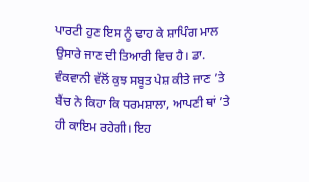ਪਾਰਟੀ ਹੁਣ ਇਸ ਨੂੰ ਢਾਹ ਕੇ ਸ਼ਾਪਿੰਗ ਮਾਲ ਉਸਾਰੇ ਜਾਣ ਦੀ ਤਿਆਰੀ ਵਿਚ ਹੈ। ਡਾ. ਵੰਕਵਾਨੀ ਵੱਲੋਂ ਕੁਝ ਸਬੂਤ ਪੇਸ਼ ਕੀਤੇ ਜਾਣ ’ਤੇ ਬੈਂਚ ਨੇ ਕਿਹਾ ਕਿ ਧਰਮਸ਼ਾਲਾ, ਆਪਣੀ ਥਾਂ ’ਤੇ ਹੀ ਕਾਇਮ ਰਹੇਗੀ। ਇਹ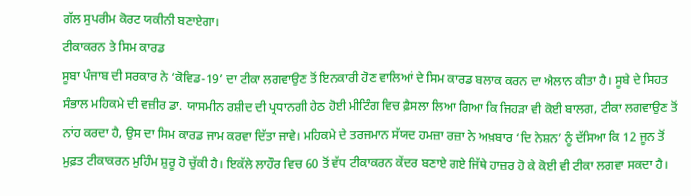ਗੱਲ ਸੁਪਰੀਮ ਕੋਰਟ ਯਕੀਨੀ ਬਣਾਏਗਾ।
ਟੀਕਾਕਰਨ ਤੇ ਸਿਮ ਕਾਰਡ
ਸੂਬਾ ਪੰਜਾਬ ਦੀ ਸਰਕਾਰ ਨੇ ‘ਕੋਵਿਡ-19’ ਦਾ ਟੀਕਾ ਲਗਵਾਉਣ ਤੋਂ ਇਨਕਾਰੀ ਹੋਣ ਵਾਲਿਆਂ ਦੇ ਸਿਮ ਕਾਰਡ ਬਲਾਕ ਕਰਨ ਦਾ ਐਲਾਨ ਕੀਤਾ ਹੈ। ਸੂਬੇ ਦੇ ਸਿਹਤ ਸੰਭਾਲ ਮਹਿਕਮੇ ਦੀ ਵਜ਼ੀਰ ਡਾ. ਯਾਸਮੀਨ ਰਸ਼ੀਦ ਦੀ ਪ੍ਰਧਾਨਗੀ ਹੇਠ ਹੋਈ ਮੀਟਿੰਗ ਵਿਚ ਫ਼ੈਸਲਾ ਲਿਆ ਗਿਆ ਕਿ ਜਿਹੜਾ ਵੀ ਕੋਈ ਬਾਲਗ, ਟੀਕਾ ਲਗਵਾਉਣ ਤੋਂ ਨਾਂਹ ਕਰਦਾ ਹੈ, ਉਸ ਦਾ ਸਿਮ ਕਾਰਡ ਜਾਮ ਕਰਵਾ ਦਿੱਤਾ ਜਾਵੇ। ਮਹਿਕਮੇ ਦੇ ਤਰਜਮਾਨ ਸੱਯਦ ਹਮਜ਼ਾ ਰਜ਼ਾ ਨੇ ਅਖ਼ਬਾਰ ‘ਦਿ ਨੇਸ਼ਨ’ ਨੂੰ ਦੱਸਿਆ ਕਿ 12 ਜੂਨ ਤੋਂ ਮੁਫ਼ਤ ਟੀਕਾਕਰਨ ਮੁਹਿੰਮ ਸ਼ੁਰੂ ਹੋ ਚੁੱਕੀ ਹੈ। ਇਕੱਲੇ ਲਾਹੌਰ ਵਿਚ 60 ਤੋਂ ਵੱਧ ਟੀਕਾਕਰਨ ਕੇਂਦਰ ਬਣਾਏ ਗਏ ਜਿੱਥੇ ਹਾਜ਼ਰ ਹੋ ਕੇ ਕੋਈ ਵੀ ਟੀਕਾ ਲਗਵਾ ਸਕਦਾ ਹੈ।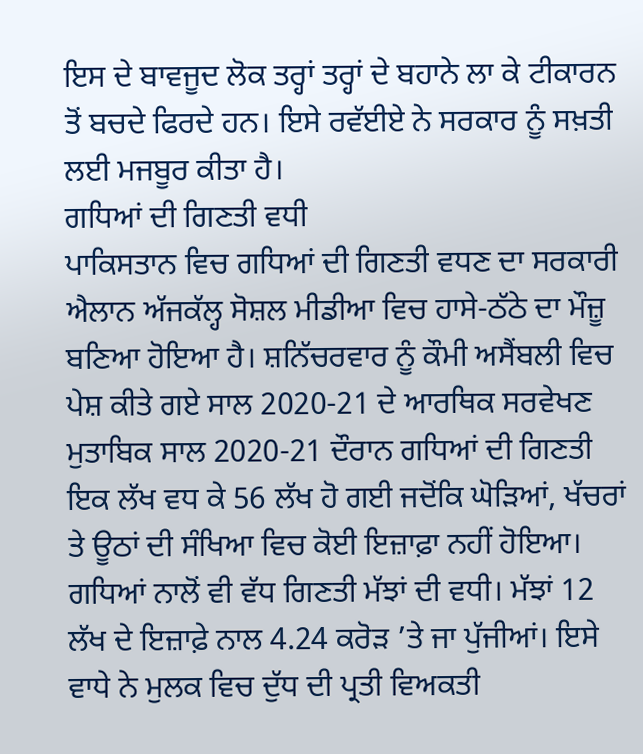ਇਸ ਦੇ ਬਾਵਜੂਦ ਲੋਕ ਤਰ੍ਹਾਂ ਤਰ੍ਹਾਂ ਦੇ ਬਹਾਨੇ ਲਾ ਕੇ ਟੀਕਾਰਨ ਤੋਂ ਬਚਦੇ ਫਿਰਦੇ ਹਨ। ਇਸੇ ਰਵੱਈਏ ਨੇ ਸਰਕਾਰ ਨੂੰ ਸਖ਼ਤੀ ਲਈ ਮਜਬੂਰ ਕੀਤਾ ਹੈ।
ਗਧਿਆਂ ਦੀ ਗਿਣਤੀ ਵਧੀ
ਪਾਕਿਸਤਾਨ ਵਿਚ ਗਧਿਆਂ ਦੀ ਗਿਣਤੀ ਵਧਣ ਦਾ ਸਰਕਾਰੀ ਐਲਾਨ ਅੱਜਕੱਲ੍ਹ ਸੋਸ਼ਲ ਮੀਡੀਆ ਵਿਚ ਹਾਸੇ-ਠੱਠੇ ਦਾ ਮੌਜ਼ੂ ਬਣਿਆ ਹੋਇਆ ਹੈ। ਸ਼ਨਿੱਚਰਵਾਰ ਨੂੰ ਕੌਮੀ ਅਸੈਂਬਲੀ ਵਿਚ ਪੇਸ਼ ਕੀਤੇ ਗਏ ਸਾਲ 2020-21 ਦੇ ਆਰਥਿਕ ਸਰਵੇਖਣ ਮੁਤਾਬਿਕ ਸਾਲ 2020-21 ਦੌਰਾਨ ਗਧਿਆਂ ਦੀ ਗਿਣਤੀ ਇਕ ਲੱਖ ਵਧ ਕੇ 56 ਲੱਖ ਹੋ ਗਈ ਜਦੋਂਕਿ ਘੋੜਿਆਂ, ਖੱਚਰਾਂ ਤੇ ਊਠਾਂ ਦੀ ਸੰਖਿਆ ਵਿਚ ਕੋਈ ਇਜ਼ਾਫ਼ਾ ਨਹੀਂ ਹੋਇਆ। ਗਧਿਆਂ ਨਾਲੋਂ ਵੀ ਵੱਧ ਗਿਣਤੀ ਮੱਝਾਂ ਦੀ ਵਧੀ। ਮੱਝਾਂ 12 ਲੱਖ ਦੇ ਇਜ਼ਾਫ਼ੇ ਨਾਲ 4.24 ਕਰੋੜ ’ਤੇ ਜਾ ਪੁੱਜੀਆਂ। ਇਸੇ ਵਾਧੇ ਨੇ ਮੁਲਕ ਵਿਚ ਦੁੱਧ ਦੀ ਪ੍ਰਤੀ ਵਿਅਕਤੀ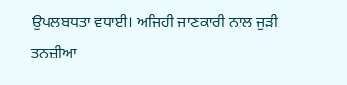ਉਪਲਬਧਤਾ ਵਧਾਈ। ਅਜਿਹੀ ਜਾਣਕਾਰੀ ਨਾਲ ਜੁੜੀ ਤਨਜ਼ੀਆ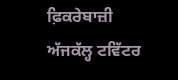ਫ਼ਿਕਰੇਬਾਜ਼ੀ ਅੱਜਕੱਲ੍ਹ ਟਵਿੱਟਰ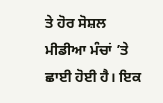ਤੇ ਹੋਰ ਸੋਸ਼ਲ ਮੀਡੀਆ ਮੰਚਾਂ ’ਤੇ ਛਾਈ ਹੋਈ ਹੈ। ਇਕ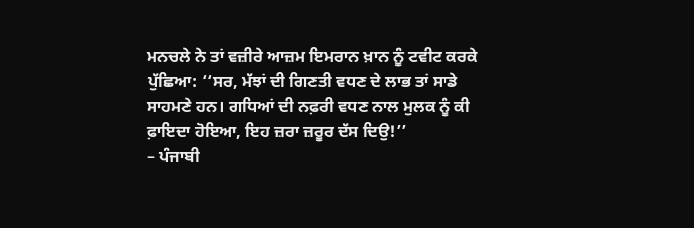ਮਨਚਲੇ ਨੇ ਤਾਂ ਵਜ਼ੀਰੇ ਆਜ਼ਮ ਇਮਰਾਨ ਖ਼ਾਨ ਨੂੰ ਟਵੀਟ ਕਰਕੇ ਪੁੱਛਿਆ: ‘‘ਸਰ, ਮੱਝਾਂ ਦੀ ਗਿਣਤੀ ਵਧਣ ਦੇ ਲਾਭ ਤਾਂ ਸਾਡੇ ਸਾਹਮਣੇ ਹਨ। ਗਧਿਆਂ ਦੀ ਨਫ਼ਰੀ ਵਧਣ ਨਾਲ ਮੁਲਕ ਨੂੰ ਕੀ ਫ਼ਾਇਦਾ ਹੋਇਆ, ਇਹ ਜ਼ਰਾ ਜ਼ਰੂਰ ਦੱਸ ਦਿਉ!’’
– ਪੰਜਾਬੀ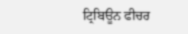ਟ੍ਰਿਬਿਊਨ ਫੀਚਰ